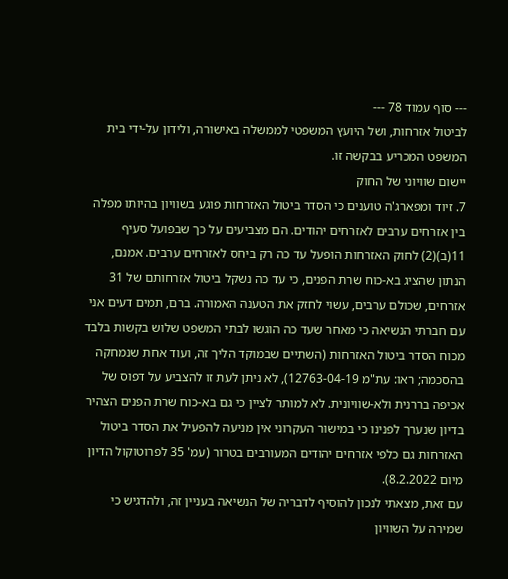--- סוף עמוד 78 ---
לביטול אזרחות, ושל היועץ המשפטי לממשלה באישורה, ולידון על-ידי בית המשפט המכריע בבקשה זו.
יישום שוויוני של החוק
7. זיוד ומפארג'ה טוענים כי הסדר ביטול האזרחות פוגע בשוויון בהיותו מפלה בין אזרחים ערבים לאזרחים יהודים. הם מצביעים על כך שבפועל סעיף 11(ב)(2) לחוק האזרחות הופעל עד כה רק ביחס לאזרחים ערבים. אמנם, הנתון שהציג בא-כוח שרת הפנים, כי עד כה נשקל ביטול אזרחותם של 31 אזרחים, שכולם ערבים, עשוי לחזק את הטענה האמורה. ברם, תמים דעים אני עם חברתי הנשיאה כי מאחר שעד כה הוגשו לבתי המשפט שלוש בקשות בלבד מכוח הסדר ביטול האזרחות (השתיים שבמוקד הליך זה, ועוד אחת שנמחקה בהסכמה; ראו: עת"מ 12763-04-19), לא ניתן לעת זו להצביע על דפוס של אכיפה בררנית ולא-שוויונית. לא למותר לציין כי גם בא-כוח שרת הפנים הצהיר בדיון שנערך לפנינו כי במישור העקרוני אין מניעה להפעיל את הסדר ביטול האזרחות גם כלפי אזרחים יהודים המעורבים בטרור (עמ' 35 לפרוטוקול הדיון מיום 8.2.2022).
עם זאת, מצאתי לנכון להוסיף לדבריה של הנשיאה בעניין זה, ולהדגיש כי שמירה על השוויון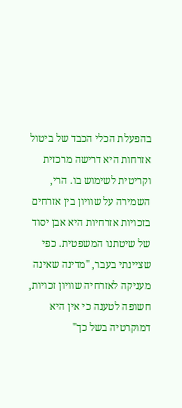בהפעלת הכלי הכבד של ביטול אזרחות היא דרישה מרכזית וקריטית לשימוש בו. הרי, השמירה על שוויון בין אזרחים בזכויות אזרחיות היא אבן יסוד של שיטתנו המשפטית. כפי שציינתי בעבר, "מדינה שאינה מעניקה לאזרחיה שוויון זכויות, חשופה לטענה כי אין היא דמוקרטיה בשל כך"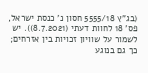(בג"ץ 5555/18 חסון נ' כנסת ישראל, פס' 18 לחוות דעתי (8.7.2021)). יש לשמור על שוויון זכויות בין אזרחים; כך גם בנוגע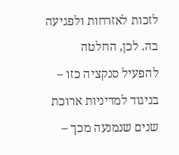לזכות לאזרחות ולפגיעה בה. לכן, החלטה להפעיל סנקציה כזו – בניגוד למדיניות ארוכת שנים שנמנעה מכך –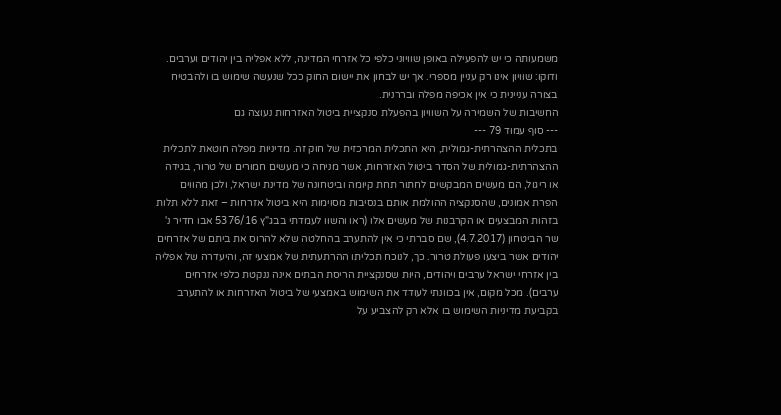משמעותה כי יש להפעילה באופן שוויוני כלפי כל אזרחי המדינה, ללא אפליה בין יהודים וערבים. ודוקו: שוויון אינו רק עניין מספרי. אך יש לבחון את יישום החוק ככל שנעשה שימוש בו ולהבטיח בצורה עניינית כי אין אכיפה מפלה ובררנית.
החשיבות של השמירה על השוויון בהפעלת סנקציית ביטול האזרחות נעוצה גם
--- סוף עמוד 79 ---
בתכלית ההצהרתית-גמולית, היא התכלית המרכזית של חוק זה. מדיניות מפלה חוטאת לתכלית ההצהרתית-גמולית של הסדר ביטול האזרחות, אשר מניחה כי מעשים חמורים של טרור, בגידה או ריגול, הם מעשים המבקשים לחתור תחת קיומה וביטחונה של מדינת ישראל, ולכן מהווים הפרת אמונים, שהסנקציה ההולמת אותם בנסיבות מסוימות היא ביטול אזרחות – זאת ללא תלות בזהות המבצעים או הקרבנות של מעשים אלו (ראו והשוו לעמדתי בבג"ץ 5376/16 אבו חדיר נ' שר הביטחון (4.7.2017), שם סברתי כי אין להתערב בהחלטה שלא להרוס את ביתם של אזרחים יהודים אשר ביצעו פעולת טרור. כך, לנוכח תכליתו ההרתעתית של אמצעי זה, והיעדרה של אפליה בין אזרחי ישראל ערבים ויהודים, היות שסנקציית הריסת הבתים אינה ננקטת כלפי אזרחים ערבים). מכל מקום, אין בכוונתי לעודד את השימוש באמצעי של ביטול האזרחות או להתערב בקביעת מדיניות השימוש בו אלא רק להצביע על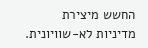החשש מיצירת מדיניות לא-שוויונית.